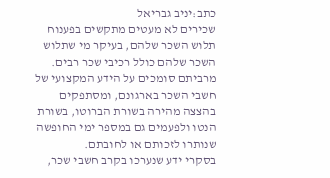כתב:יניב גבריאל
שכירים לא מעטים מתקשים בפענוח תלוש השכר שלהם, בעיקר מי שתלוש השכר שלהם כולל רכיבי שכר רבים. מרביתם סומכים על הידע המקצועי של חשבי השכר בארגונם, ומסתפקים בהצצה מהירה בשורת הברוטו, בשורת הנטו ולפעמים גם במספר ימי החופשה שנותרו לזכותם או לחובתם.
בסקרי ידע שנערכו בקרב חשבי שכר,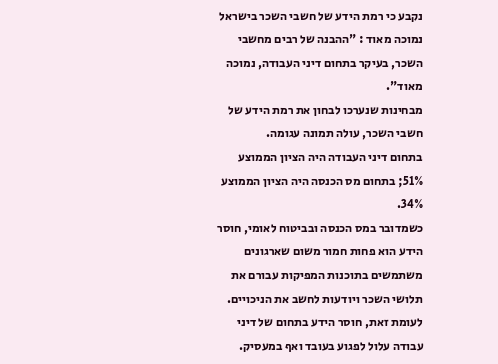נקבע כי רמת הידע של חשבי השכר בישראל נמוכה מאוד : "ההבנה של רבים מחשבי השכר, בעיקר בתחום דיני העבודה, נמוכה מאוד".
מבחינות שנערכו לבחון את רמת הידע של חשבי השכר, עולה תמונה עגומה.
בתחום דיני העבודה היה הציון הממוצע 51%; בתחום מס הכנסה היה הציון הממוצע 34%.
כשמדובר במס הכנסה ובביטוח לאומי, חוסר הידע הוא פחות חמור משום שארגונים משתמשים בתוכנות המפיקות עבורם את תלושי השכר ויודעות לחשב את הניכויים.
לעומת זאת, חוסר הידע בתחום של דיני עבודה עלול לפגוע בעובד ואף במעסיק.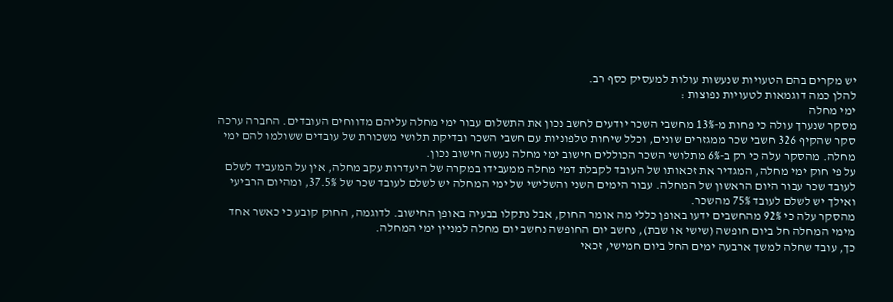יש מקרים בהם הטעויות שנעשות עולות למעסיק כסף רב.
להלן כמה דוגמאות לטעויות נפוצות :
ימי מחלה
מסקר שנערך עולה כי פחות מ-13% מחשבי השכר יודעים לחשב נכון את התשלום עבור ימי מחלה עליהם מדווחים העובדים. החברה ערכה סקר שהקיף 326 חשבי שכר ממגזרים שונים, וכלל שיחות טלפוניות עם חשבי השכר ובדיקת תלושי משכורת של עובדים ששולמו להם ימי מחלה. מהסקר עלה כי רק ב-6% מתלושי השכר הכוללים חישוב ימי מחלה נעשה חישוב נכון.
על פי חוק ימי מחלה, המגדיר את זכאותו של העובד לקבלת דמי מחלה ממעבידו במקרה של היעדרות עקב מחלה, אין על המעביד לשלם לעובד שכר עבור היום הראשון של המחלה. עבור הימים השני והשלישי של ימי המחלה יש לשלם לעובד שכר של 37.5%, ומהיום הרביעי ואילך יש לשלם לעובד 75% מהשכר.
מהסקר עלה כי 92% מהחשבים ידעו באופן כללי מה אומר החוק, אבל נתקלו בבעיה באופן החישוב. לדוגמה, החוק קובע כי כאשר אחד מימי המחלה חל ביום חופשה (שישי או שבת), נחשב יום החופשה נחשב יום מחלה למניין ימי המחלה.
כך, עובד שחלה למשך ארבעה ימים החל ביום חמישי, זכאי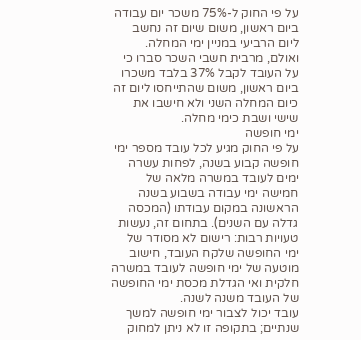על פי החוק ל-75% משכר יום עבודה ביום ראשון, משום שיום זה נחשב ליום הרביעי במניין ימי המחלה. ואולם, מרבית חשבי השכר סברו כי על העובד לקבל 37% בלבד משכרו ביום ראשון, משום שהתייחסו ליום זה כיום המחלה השני ולא חישבו את שישי ושבת כימי מחלה.
ימי חופשה
על פי החוק מגיע לכל עובד מספר ימי חופשה קבוע בשנה, לפחות עשרה ימים לעובד במשרה מלאה של חמישה ימי עבודה בשבוע בשנה הראשונה במקום עבודתו (המכסה גדלה עם השנים). בתחום זה, נעשות טעויות רבות: רישום לא מסודר של ימי החופשה שלקח העובד, חישוב מוטעה של ימי חופשה לעובד במשרה חלקית ואי הגדלת מכסת ימי החופשה של העובד משנה לשנה.
עובד יכול לצבור ימי חופשה למשך שנתיים; בתקופה זו לא ניתן למחוק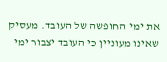את ימי החופשה של העובד. מעסיק שאינו מעוניין כי העובד יצבור ימי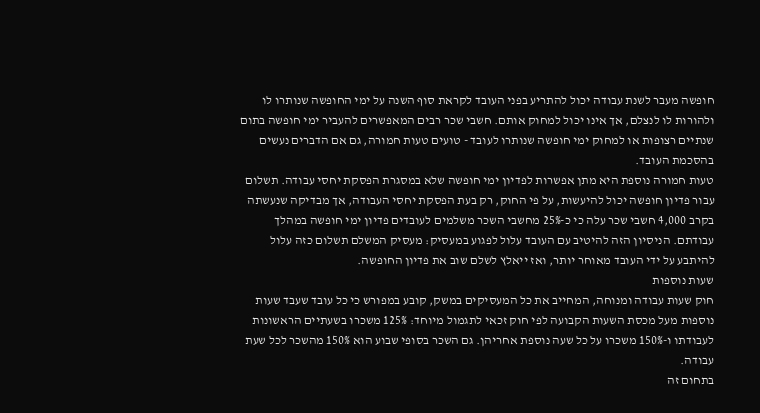חופשה מעבר לשנת עבודה יכול להתריע בפני העובד לקראת סוף השנה על ימי החופשה שנותרו לו ולהורות לו לנצלם, אך אינו יכול למחוק אותם. חשבי שכר רבים המאפשרים להעביר ימי חופשה בתום שנתיים רצופות או למחוק ימי חופשה שנותרו לעובד - טועים טעות חמורה, גם אם הדברים נעשים בהסכמת העובד.
טעות חמורה נוספת היא מתן אפשרות לפדיון ימי חופשה שלא במסגרת הפסקת יחסי עבודה. תשלום עבור פדיון חופשה יכול להיעשות, על פי החוק, רק בעת הפסקת יחסי העבודה, אך מבדיקה שנעשתה בקרב 4,000 חשבי שכר עלה כי כ-25% מחשבי השכר משלמים לעובדים פדיון ימי חופשה במהלך עבודתם. הניסיון הזה להיטיב עם העובד עלול לפגוע במעסיק: מעסיק המשלם תשלום כזה עלול להיתבע על ידי העובד מאוחר יותר, ואז ייאלץ לשלם שוב את פדיון החופשה.
שעות נוספות
חוק שעות עבודה ומנוחה, המחייב את כל המעסיקים במשק, קובע במפורש כי כל עובד שעבד שעות נוספות מעל מכסת השעות הקבועה לפי חוק זכאי לתגמול מיוחד: 125% משכרו בשעתיים הראשונות לעבודתו ו-150% משכרו על כל שעה נוספת אחריהן. גם השכר בסופי שבוע הוא 150% מהשכר לכל שעת עבודה.
בתחום זה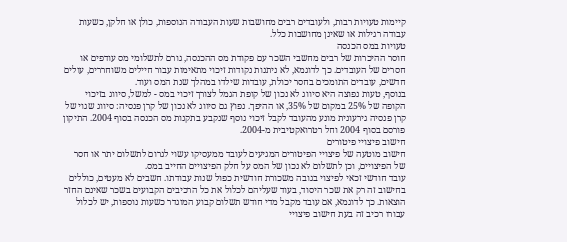קיימות טעויות רבות, ולעובדים רבים מחושבות שעות העבודה הנוספות, כולן או חלקן, כשעות עבודה רגילות או שאינן מחושבות כלל.
טעויות במס הכנסה
חוסר ההיכרות של רבים מחשבי השכר עם פקודת מס ההכנסה, גורם לתשלומי מס עודפים או חסרים של העובדים. כך לדוגמא, לא ניתנות נקודות זיכוי מתאימות עבור חיילים משוחררים, עולים חדשים, עובדים התומכים בחסר יכולת, עובדות שילדו במהלך שנת המס ועוד.
בנוסף, טעות נפוצה היא סיווג לא נכון של קופת הגמל לצורך זיכוי במס - למשל, סיווג בזיכוי הקופה של 25% במקום של 35%, או ההיפך. נפוץ גם סיווג לא נכון של קרן פנסיה: סיווג שגוי של קרן פנסיה גירעונית מונע מהעובד לקבל זיכוי נוסף שנקבע בתקנות מס הכנסה בסוף 2004. התיקון פורסם בסוף 2004 וחל רטרואקטיבית מ-2004.
חישוב פיצויי פיטורים
חישוב מוטעה של פיצויי הפיטורים המגיעים לעובד ממעסיקו עשוי לגרום לתשלום יתר או חסר של הפיצויים, וכן לתשלום לא נכון של המס על חלק הפיצויים החייב במס.
עובד חודשי זכאי לפיצוי בגובה משכורת חודשית כפול שנות עבודתו. חשבים לא מעטים, כוללים בחישוב זה רק את שכר היסוד, בעוד שעליהם לכלול את כל הרכיבים הקבועים בשכר שאינם החזר הוצאות. כך לדוגמא, אם עובד מקבל מדי חודש תשלום קבוע המוגדר כשעות נוספות, יש לכלול עבורו רכיב זה בעת חישוב פיצויי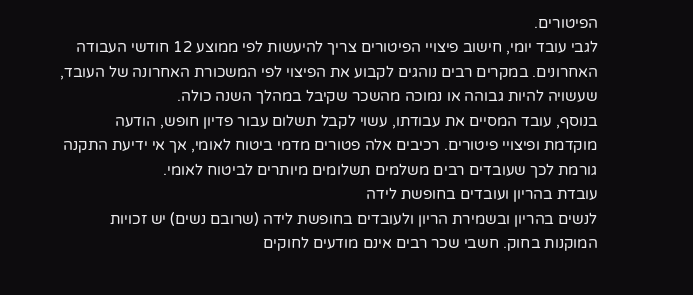הפיטורים.
לגבי עובד יומי, חישוב פיצויי הפיטורים צריך להיעשות לפי ממוצע 12 חודשי העבודה האחרונים. במקרים רבים נוהגים לקבוע את הפיצוי לפי המשכורת האחרונה של העובד, שעשויה להיות גבוהה או נמוכה מהשכר שקיבל במהלך השנה כולה.
בנוסף, עובד המסיים את עבודתו, עשוי לקבל תשלום עבור פדיון חופש, הודעה מוקדמת ופיצויי פיטורים. רכיבים אלה פטורים מדמי ביטוח לאומי, אך אי ידיעת התקנה גורמת לכך שעובדים רבים משלמים תשלומים מיותרים לביטוח לאומי.
עובדת בהריון ועובדים בחופשת לידה
לנשים בהריון ובשמירת הריון ולעובדים בחופשת לידה (שרובם נשים) יש זכויות המוקנות בחוק. חשבי שכר רבים אינם מודעים לחוקים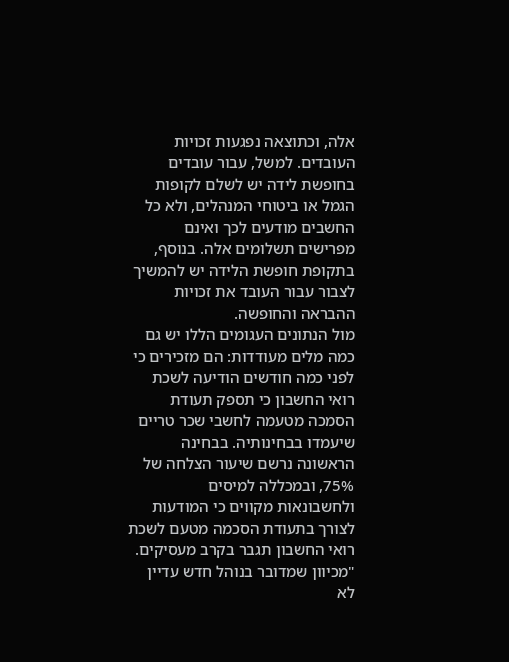אלה, וכתוצאה נפגעות זכויות העובדים. למשל, עבור עובדים בחופשת לידה יש לשלם לקופות הגמל או ביטוחי המנהלים, ולא כל החשבים מודעים לכך ואינם מפרישים תשלומים אלה. בנוסף, בתקופת חופשת הלידה יש להמשיך לצבור עבור העובד את זכויות ההבראה והחופשה.
מול הנתונים העגומים הללו יש גם כמה מלים מעודדות: הם מזכירים כי לפני כמה חודשים הודיעה לשכת רואי החשבון כי תספק תעודת הסמכה מטעמה לחשבי שכר טריים שיעמדו בבחינותיה. בבחינה הראשונה נרשם שיעור הצלחה של 75%, ובמכללה למיסים ולחשבונאות מקווים כי המודעות לצורך בתעודת הסכמה מטעם לשכת רואי החשבון תגבר בקרב מעסיקים.
"מכיוון שמדובר בנוהל חדש עדיין לא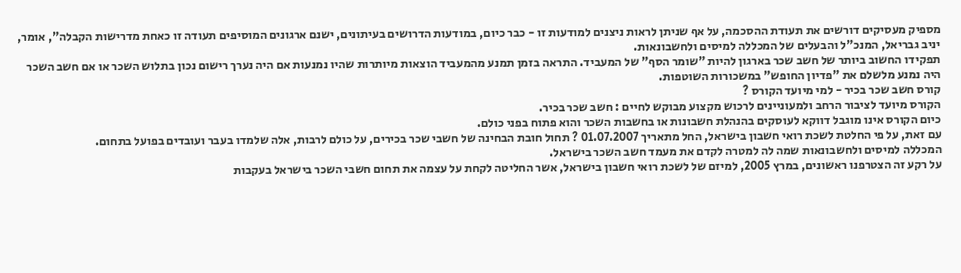מספיק מעסיקים דורשים את תעודת ההסכמה, על אף שניתן לראות ניצנים למודעות זו - כבר כיום, במודעות הדרושים בעיתונים, ישנם ארגונים המוסיפים תעודה זו כאחת מדרישות הקבלה", אומר, יניב גבריאל, המנכ"ל והבעלים של המכללה למיסים ולחשבונאות.
תפקידו החשוב ביותר של חשב שכר בארגון להיות "שומר הסף" של המעביד. התראה בזמן תמנע מהמעביד הוצאות מיותרות שהיו נמנעות אם היה נערך רישום נכון בתלוש השכר או אם חשב השכר היה נמנע מלשלם את "פדיון החופש" במשכורות השוטפות.
קורס חשב שכר בכיר - למי מיועד הקורס ?
הקורס מיועד לציבור הרחב ולמעוניינים לרכוש מקצוע מבוקש לחיים : חשב שכר בכיר.
כיום הקורס אינו מוגבל דווקא לעוסקים בהנהלת חשבונות או בחשבות השכר והוא פתוח בפני כולם.
עם זאת, על פי החלטת לשכת רואי חשבון בישראל, החל מתאריך 01.07.2007 ? תחול חובת הבחינה של חשבי שכר בכירים, על כולם לרבות, אלה שלמדו בעבר ועובדים בפועל בתחום.
המכללה למיסים ולחשבונאות שמה לה למטרה לקדם את מעמד חשב השכר בישראל.
על רקע זה הצטרפנו ראשונים, במרץ 2005, למיזם של לשכת רואי חשבון בישראל, אשר החליטה לקחת על עצמה את תחום חשבי השכר בישראל בעקבות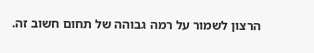הרצון לשמור על רמה גבוהה של תחום חשוב זה.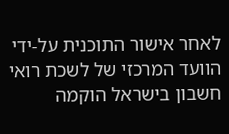לאחר אישור התוכנית על-ידי הוועד המרכזי של לשכת רואי חשבון בישראל הוקמה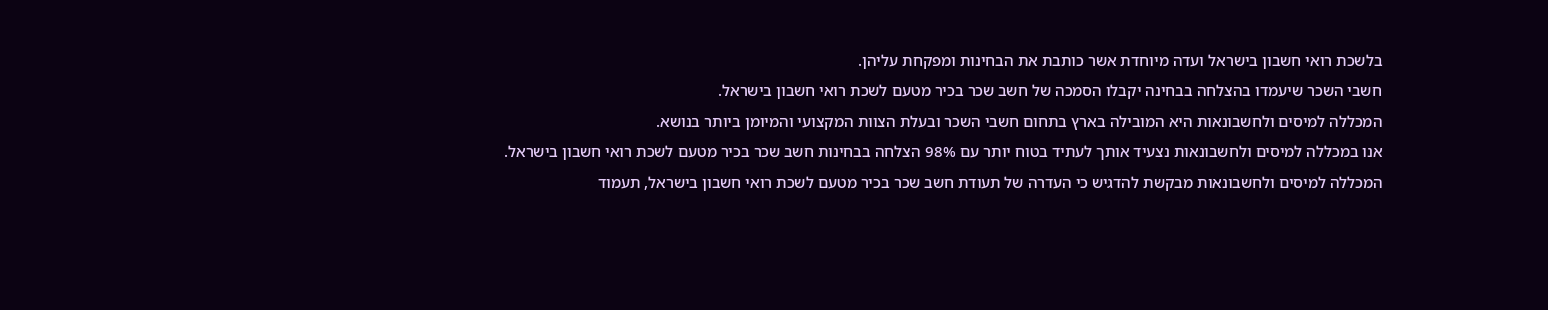בלשכת רואי חשבון בישראל ועדה מיוחדת אשר כותבת את הבחינות ומפקחת עליהן.
חשבי השכר שיעמדו בהצלחה בבחינה יקבלו הסמכה של חשב שכר בכיר מטעם לשכת רואי חשבון בישראל.
המכללה למיסים ולחשבונאות היא המובילה בארץ בתחום חשבי השכר ובעלת הצוות המקצועי והמיומן ביותר בנושא.
אנו במכללה למיסים ולחשבונאות נצעיד אותך לעתיד בטוח יותר עם 98% הצלחה בבחינות חשב שכר בכיר מטעם לשכת רואי חשבון בישראל.
המכללה למיסים ולחשבונאות מבקשת להדגיש כי העדרה של תעודת חשב שכר בכיר מטעם לשכת רואי חשבון בישראל, תעמוד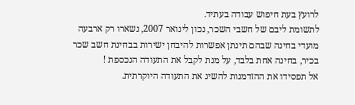לרועץ בעת חיפוש עבודה בעתיד.
לתשומת ליבם של חשבי השכר, נכון לינואר 2007, נשארו רק ארבעה מועדי בחינה שבהם תינתן אפשרות להיבחן ישירות בבחינת חשב שכר בכיר, בחינה אחת בלבד, על מנת לקבל את התעודה הנכספת !
אל תפסידו את ההזדמנות להשיג את התעודה היוקרתית.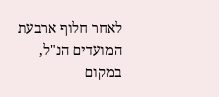לאחר חלוף ארבעת המועדים הנ"ל, במקום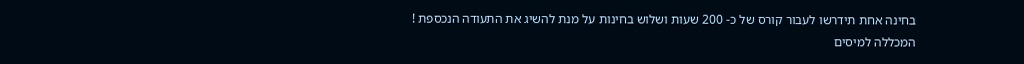בחינה אחת תידרשו לעבור קורס של כ- 200 שעות ושלוש בחינות על מנת להשיג את התעודה הנכספת !
המכללה למיסים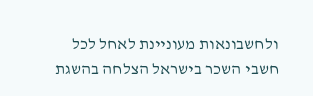ולחשבונאות מעוניינת לאחל לכל חשבי השכר בישראל הצלחה בהשגת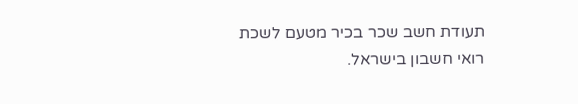תעודת חשב שכר בכיר מטעם לשכת רואי חשבון בישראל.